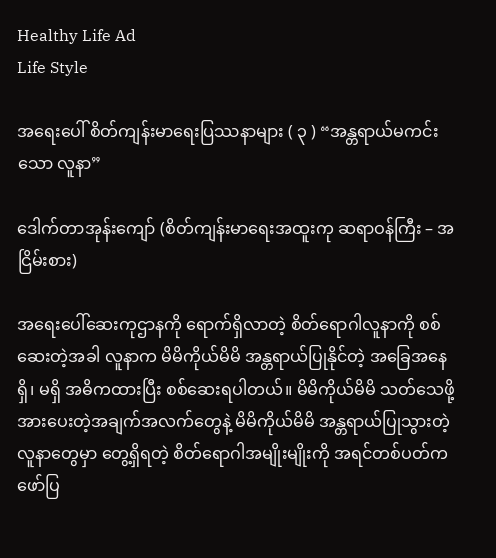Healthy Life Ad
Life Style

အရေးပေါ် စိတ်ကျန်းမာရေးပြဿနာများ ( ၃ ) “အန္တရာယ်မကင်းသော လူနာ”

ဒေါက်တာအုန်းကျော် (စိတ်ကျန်းမာရေးအထူးကု ဆရာဝန်ကြီး – အငြိမ်းစား)

အရေးပေါ်ဆေးကုဌာနကို ရောက်ရှိလာတဲ့ စိတ်ရောဂါလူနာကို စစ်ဆေးတဲ့အခါ လူနာက မိမိကိုယ်မိမိ အန္တရာယ်ပြုနိုင်တဲ့ အခြေအနေ ရှိ၊ မရှိ အဓိကထားပြီး စစ်ဆေးရပါတယ်။ မိမိကိုယ်မိမိ သတ်သေဖို့ အားပေးတဲ့အချက်အလက်တွေနဲ့ မိမိကိုယ်မိမိ အန္တရာယ်ပြုသွားတဲ့ လူနာတွေမှာ တွေ့ရှိရတဲ့ စိတ်ရောဂါအမျိုးမျိုးကို အရင်တစ်ပတ်က ဖော်ပြ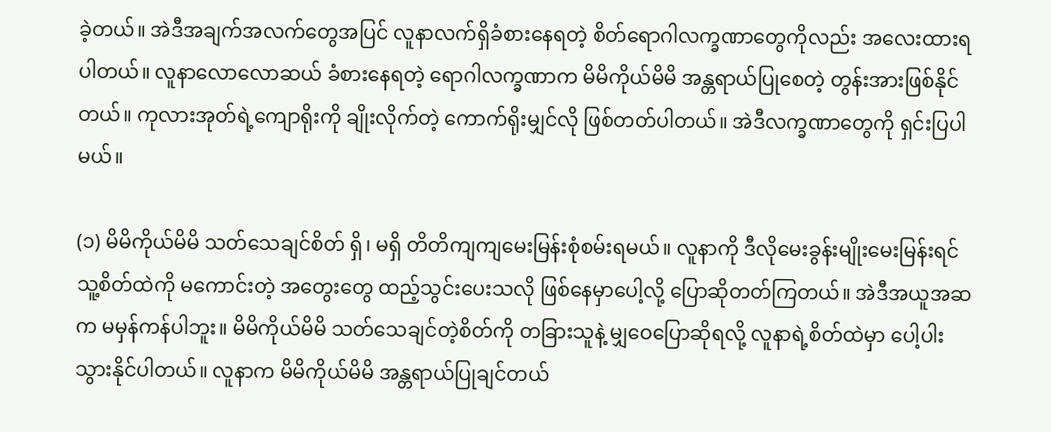ခဲ့တယ်။ အဲဒီအချက်အလက်တွေအပြင် လူနာလက်ရှိခံစားနေရတဲ့ စိတ်ရောဂါလက္ခဏာတွေကိုလည်း အလေးထားရပါတယ်။ လူနာလောလောဆယ် ခံစားနေရတဲ့ ရောဂါလက္ခဏာက မိမိကိုယ်မိမိ အန္တရာယ်ပြုစေတဲ့ တွန်းအားဖြစ်နိုင်တယ်။ ကုလားအုတ်ရဲ့ကျောရိုးကို ချိုးလိုက်တဲ့ ကောက်ရိုးမျှင်လို ဖြစ်တတ်ပါတယ်။ အဲဒီလက္ခဏာတွေကို ရှင်းပြပါမယ်။

(၁) မိမိကိုယ်မိမိ သတ်သေချင်စိတ် ရှိ၊ မရှိ တိတိကျကျမေးမြန်းစုံစမ်းရမယ်။ လူနာကို ဒီလိုမေးခွန်းမျိုးမေးမြန်းရင် သူ့စိတ်ထဲကို မကောင်းတဲ့ အတွေးတွေ ထည့်သွင်းပေးသလို ဖြစ်နေမှာပေါ့လို့ ပြောဆိုတတ်ကြတယ်။ အဲဒီအယူအဆက မမှန်ကန်ပါဘူး။ မိမိကိုယ်မိမိ သတ်သေချင်တဲ့စိတ်ကို တခြားသူနဲ့ မျှဝေပြောဆိုရလို့ လူနာရဲ့စိတ်ထဲမှာ ပေါ့ပါးသွားနိုင်ပါတယ်။ လူနာက မိမိကိုယ်မိမိ အန္တရာယ်ပြုချင်တယ်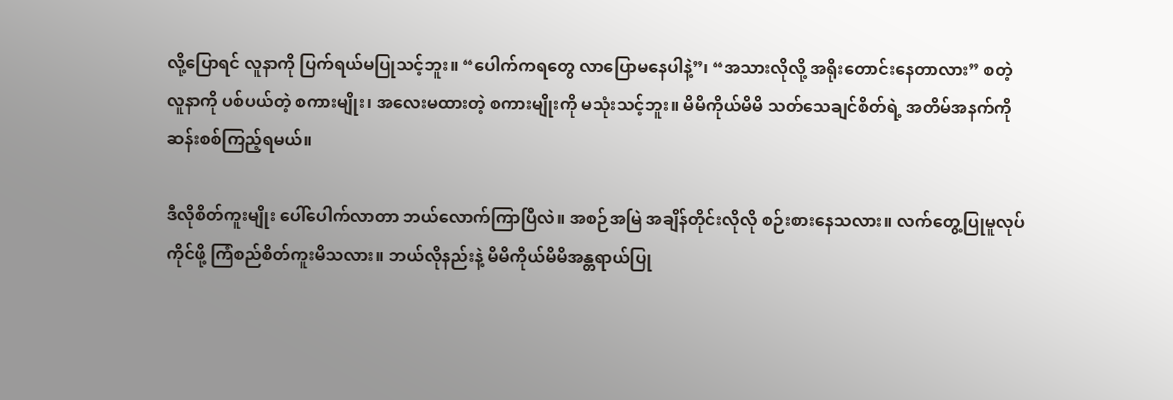လို့ပြောရင် လူနာကို ပြက်ရယ်မပြုသင့်ဘူး။ “ပေါက်ကရတွေ လာပြောမနေပါနဲ့”၊ “အသားလိုလို့ အရိုးတောင်းနေတာလား” စတဲ့ လူနာကို ပစ်ပယ်တဲ့ စကားမျိုး၊ အလေးမထားတဲ့ စကားမျိုးကို မသုံးသင့်ဘူး။ မိမိကိုယ်မိမိ သတ်သေချင်စိတ်ရဲ့ အတိမ်အနက်ကို ဆန်းစစ်ကြည့်ရမယ်။

ဒီလိုစိတ်ကူးမျိုး ပေါ်ပေါက်လာတာ ဘယ်လောက်ကြာပြီလဲ။ အစဉ်အမြဲ အချိန်တိုင်းလိုလို စဉ်းစားနေသလား။ လက်တွေ့ပြုမူလုပ်ကိုင်ဖို့ ကြံစည်စိတ်ကူးမိသလား။ ဘယ်လိုနည်းနဲ့ မိမိကိုယ်မိမိအန္တရာယ်ပြု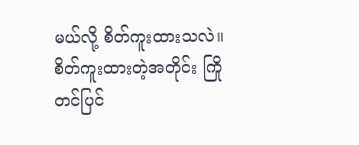မယ်လို့ စိတ်ကူးထားသလဲ။ စိတ်ကူးထားတဲ့အတိုင်း ကြိုတင်ပြင်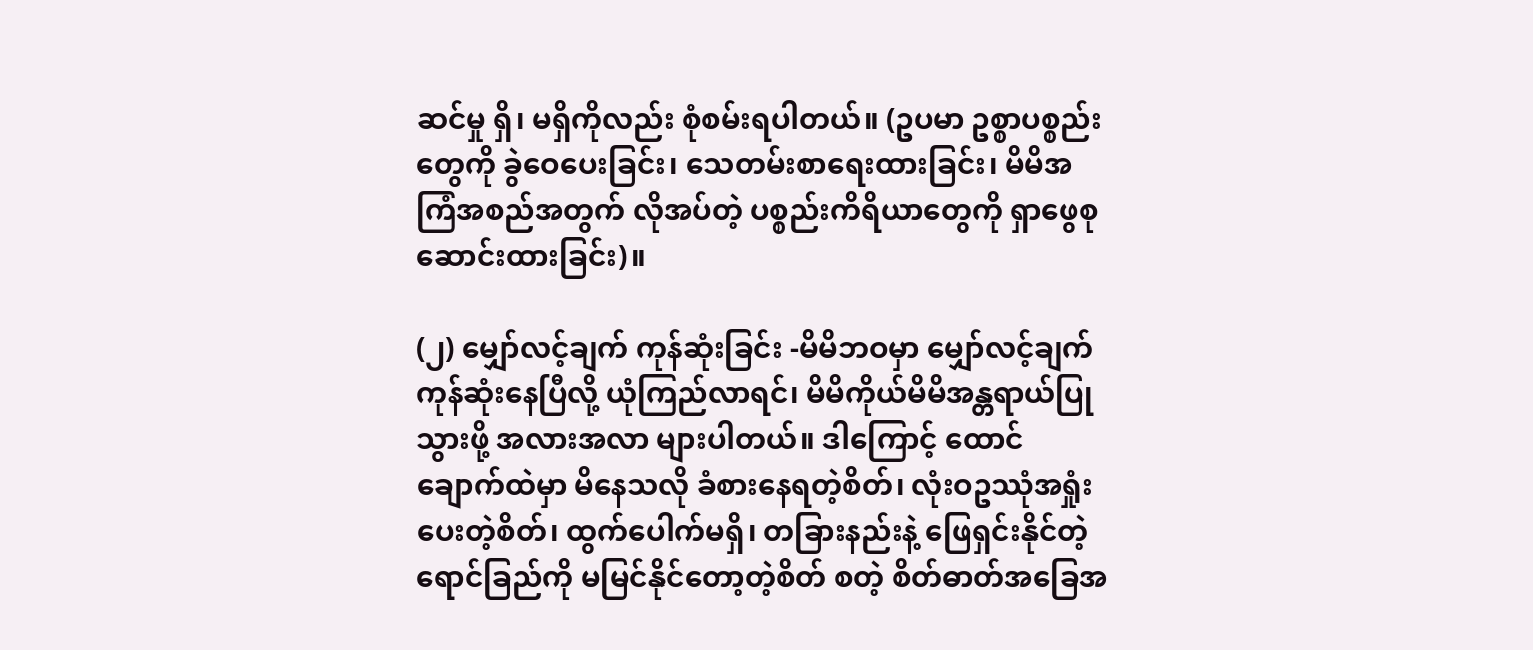ဆင်မှု ရှိ၊ မရှိကိုလည်း စုံစမ်းရပါတယ်။ (ဥပမာ ဥစ္စာပစ္စည်းတွေကို ခွဲဝေပေးခြင်း၊ သေတမ်းစာရေးထားခြင်း၊ မိမိအကြံအစည်အတွက် လိုအပ်တဲ့ ပစ္စည်းကိရိယာတွေကို ရှာဖွေစုဆောင်းထားခြင်း)။

(၂) မျှော်လင့်ချက် ကုန်ဆုံးခြင်း -မိမိဘဝမှာ မျှော်လင့်ချက်ကုန်ဆုံးနေပြီလို့ ယုံကြည်လာရင်၊ မိမိကိုယ်မိမိအန္တရာယ်ပြုသွားဖို့ အလားအလာ များပါတယ်။ ဒါကြောင့် ထောင်ချောက်ထဲမှာ မိနေသလို ခံစားနေရတဲ့စိတ်၊ လုံးဝဥဿုံအရှုံးပေးတဲ့စိတ်၊ ထွက်ပေါက်မရှိ၊ တခြားနည်းနဲ့ ဖြေရှင်းနိုင်တဲ့ ရောင်ခြည်ကို မမြင်နိုင်တော့တဲ့စိတ် စတဲ့ စိတ်ဓာတ်အခြေအ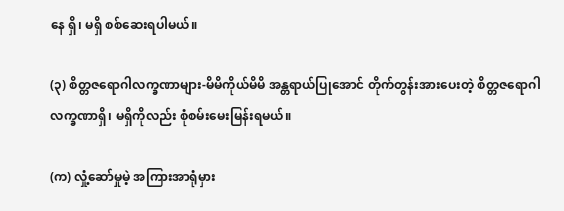နေ ရှိ၊ မရှိ စစ်ဆေးရပါမယ်။

(၃) စိတ္တဇရောဂါလက္ခဏာများ-မိမိကိုယ်မိမိ အန္တရာယ်ပြုအောင် တိုက်တွန်းအားပေးတဲ့ စိတ္တဇရောဂါလက္ခဏာရှိ၊ မရှိကိုလည်း စုံစမ်းမေးမြန်းရမယ်။

(က) လှုံ့ဆော်မှုမဲ့ အကြားအာရုံမှား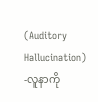(Auditory Hallucination) -လူနာကို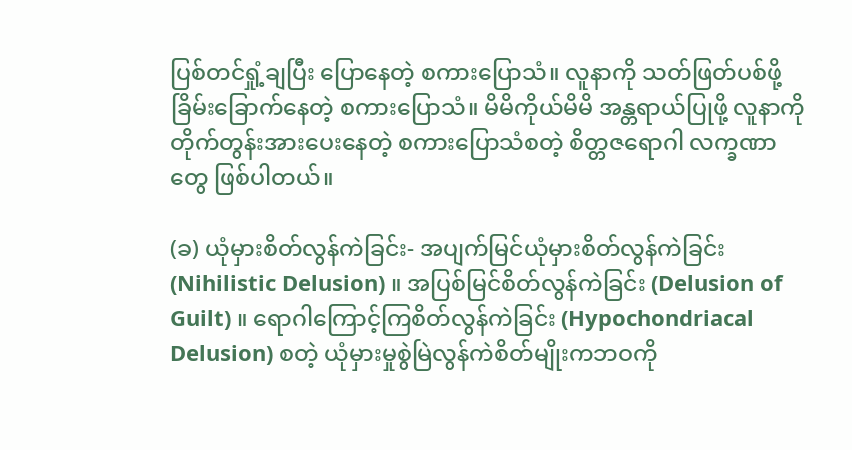ပြစ်တင်ရှုံ့ချပြီး ပြောနေတဲ့ စကားပြောသံ။ လူနာကို သတ်ဖြတ်ပစ်ဖို့ ခြိမ်းခြောက်နေတဲ့ စကားပြောသံ။ မိမိကိုယ်မိမိ အန္တရာယ်ပြုဖို့ လူနာကို တိုက်တွန်းအားပေးနေတဲ့ စကားပြောသံစတဲ့ စိတ္တဇရောဂါ လက္ခဏာတွေ ဖြစ်ပါတယ်။

(ခ) ယုံမှားစိတ်လွန်ကဲခြင်း- အပျက်မြင်ယုံမှားစိတ်လွန်ကဲခြင်း (Nihilistic Delusion) ။ အပြစ်မြင်စိတ်လွန်ကဲခြင်း (Delusion of Guilt) ။ ရောဂါကြောင့်ကြစိတ်လွန်ကဲခြင်း (Hypochondriacal Delusion) စတဲ့ ယုံမှားမှုစွဲမြဲလွန်ကဲစိတ်မျိုးကဘဝကို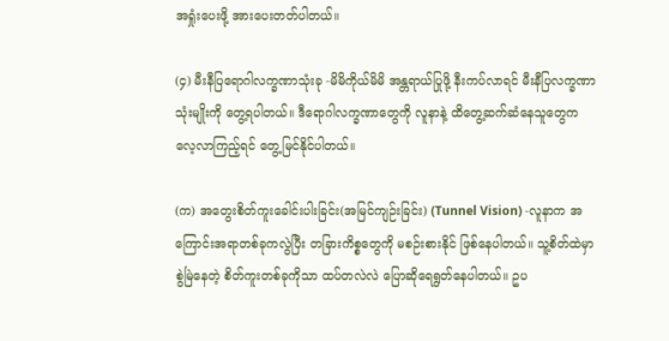အရှုံးပေးဖို့ အားပေးတတ်ပါတယ်။

(၄) မီးနီပြရောဂါလက္ခဏာသုံးခု -မိမိကိုယ်မိမိ အန္တရာယ်ပြုဖို့ နီးကပ်လာရင် မီးနီပြလက္ခဏာသုံးမျိုးကို တွေ့ရပါတယ်။ ဒီရောဂါလက္ခဏာတွေကို လူနာနဲ့ ထိတွေ့ဆက်ဆံနေသူတွေက လေ့လာကြည့်ရင် တွေ့မြင်နိုင်ပါတယ်။

(က) အတွေးစိတ်ကူးခေါင်းပါးခြင်း(အမြင်ကျဉ်းခြင်း) (Tunnel Vision) -လူနာက အကြောင်းအရာတစ်ခုကလွဲပြီး တခြားကိစ္စတွေကို မစဉ်းစားနိုင် ဖြစ်နေပါတယ်။ သူ့စိတ်ထဲမှာ စွဲမြဲနေတဲ့ စိတ်ကူးတစ်ခုကိုသာ ထပ်တလဲလဲ ပြောဆိုရေရွတ်နေပါတယ်။ ဥပ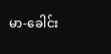မာ-ခေါင်း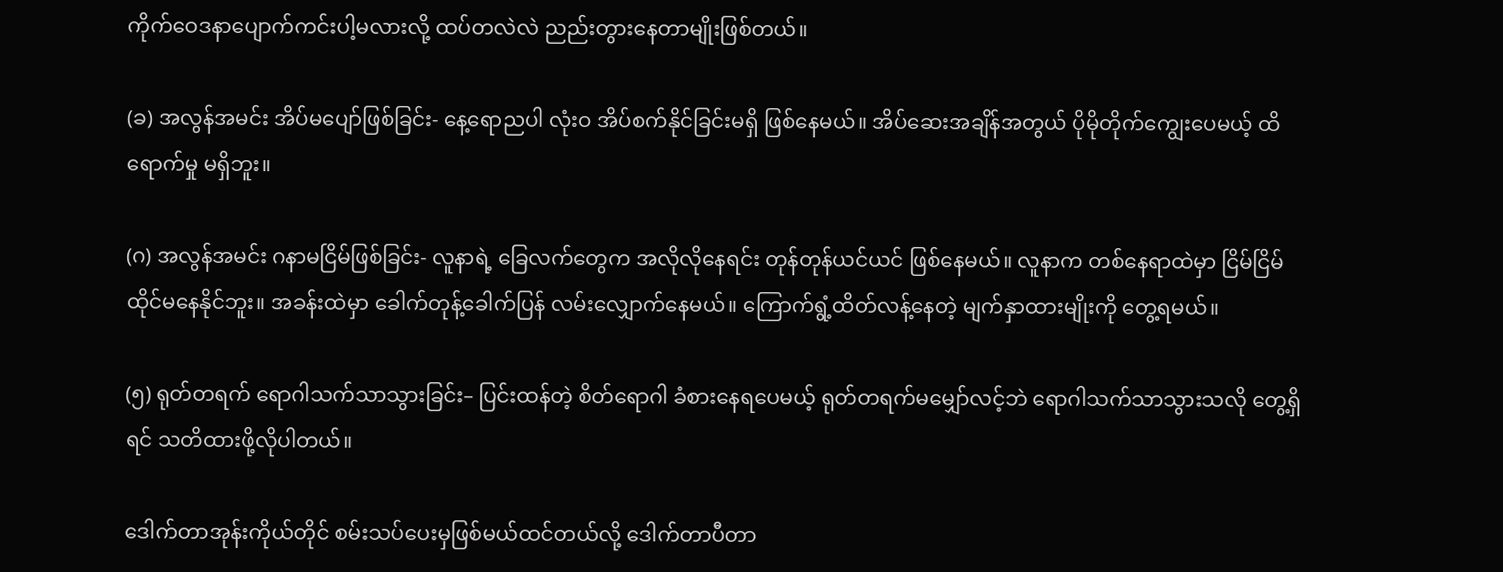ကိုက်ဝေဒနာပျောက်ကင်းပါ့မလားလို့ ထပ်တလဲလဲ ညည်းတွားနေတာမျိုးဖြစ်တယ်။

(ခ) အလွန်အမင်း အိပ်မပျော်ဖြစ်ခြင်း- နေ့ရောညပါ လုံးဝ အိပ်စက်နိုင်ခြင်းမရှိ ဖြစ်နေမယ်။ အိပ်ဆေးအချိန်အတွယ် ပိုမိုတိုက်ကျွေးပေမယ့် ထိရောက်မှု မရှိဘူး။

(ဂ) အလွန်အမင်း ဂနာမငြိမ်ဖြစ်ခြင်း- လူနာရဲ့ ခြေလက်တွေက အလိုလိုနေရင်း တုန်တုန်ယင်ယင် ဖြစ်နေမယ်။ လူနာက တစ်နေရာထဲမှာ ငြိမ်ငြိမ်ထိုင်မနေနိုင်ဘူး။ အခန်းထဲမှာ ခေါက်တုန့်ခေါက်ပြန် လမ်းလျှောက်နေမယ်။ ကြောက်ရွံ့ထိတ်လန့်နေတဲ့ မျက်နှာထားမျိုးကို တွေ့ရမယ်။

(၅) ရုတ်တရက် ရောဂါသက်သာသွားခြင်း– ပြင်းထန်တဲ့ စိတ်ရောဂါ ခံစားနေရပေမယ့် ရုတ်တရက်မမျှော်လင့်ဘဲ ရောဂါသက်သာသွားသလို တွေ့ရှိရင် သတိထားဖို့လိုပါတယ်။

ဒေါက်တာအုန်းကိုယ်တိုင် စမ်းသပ်ပေးမှဖြစ်မယ်ထင်တယ်လို့ ဒေါက်တာပီတာ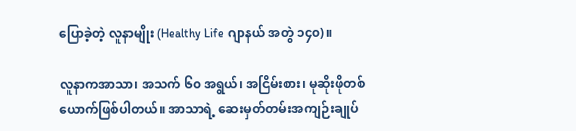ပြောခဲ့တဲ့ လူနာမျိုး (Healthy Life ဂျာနယ် အတွဲ ၁၄၀)။

လူနာကအာသာ၊ အသက် ၆၀ အရွယ်၊ အငြိမ်းစား၊ မုဆိုးဖိုတစ်ယောက်ဖြစ်ပါတယ်။ အာသာရဲ့ ဆေးမှတ်တမ်းအကျဉ်းချုပ်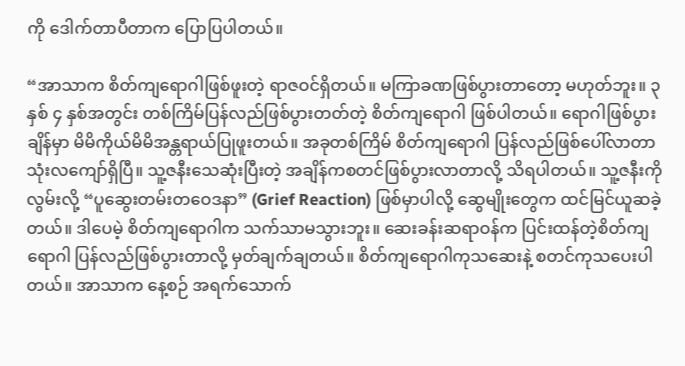ကို ဒေါက်တာပီတာက ပြောပြပါတယ်။

“အာသာက စိတ်ကျရောဂါဖြစ်ဖူးတဲ့ ရာဇဝင်ရှိတယ်။ မကြာခဏဖြစ်ပွားတာတော့ မဟုတ်ဘူး။ ၃ နှစ် ၄ နှစ်အတွင်း တစ်ကြိမ်ပြန်လည်ဖြစ်ပွားတတ်တဲ့ စိတ်ကျရောဂါ ဖြစ်ပါတယ်။ ရောဂါဖြစ်ပွားချိန်မှာ မိမိကိုယ်မိမိအန္တရာယ်ပြုဖူးတယ်။ အခုတစ်ကြိမ် စိတ်ကျရောဂါ ပြန်လည်ဖြစ်ပေါ်လာတာသုံးလကျော်ရှိပြီ။ သူ့ဇနီးသေဆုံးပြီးတဲ့ အချိန်ကစတင်ဖြစ်ပွားလာတာလို့ သိရပါတယ်။ သူ့ဇနီးကိုလွမ်းလို့ “ပူဆွေးတမ်းတဝေဒနာ” (Grief Reaction) ဖြစ်မှာပါလို့ ဆွေမျိုးတွေက ထင်မြင်ယူဆခဲ့တယ်။ ဒါပေမဲ့ စိတ်ကျရောဂါက သက်သာမသွားဘူး။ ဆေးခန်းဆရာဝန်က ပြင်းထန်တဲ့စိတ်ကျရောဂါ ပြန်လည်ဖြစ်ပွားတာလို့ မှတ်ချက်ချတယ်။ စိတ်ကျရောဂါကုသဆေးနဲ့ စတင်ကုသပေးပါတယ်။ အာသာက နေ့စဉ် အရက်သောက်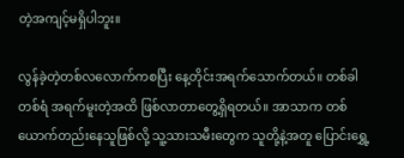တဲ့အကျင့်မရှိပါဘူး။

လွန်ခဲ့တဲ့တစ်လလောက်ကစပြီး နေ့တိုင်းအရက်သောက်တယ်။ တစ်ခါတစ်ရံ အရက်မူးတဲ့အထိ ဖြစ်လာတာတွေ့ရှိရတယ်။ အာသာက တစ်ယောက်တည်းနေသူဖြစ်လို့ သူ့သားသမီးတွေက သူတို့နဲ့အတူ ပြောင်းရွှေ့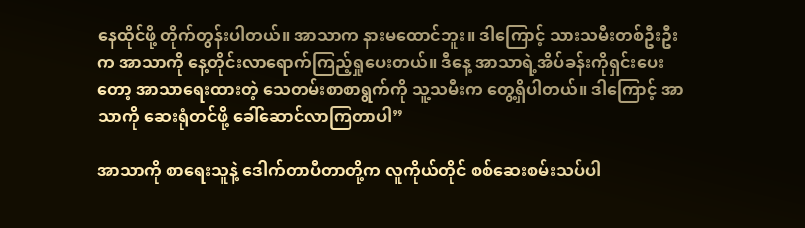နေထိုင်ဖို့ တိုက်တွန်းပါတယ်။ အာသာက နားမထောင်ဘူး။ ဒါကြောင့် သားသမီးတစ်ဦးဦးက အာသာကို နေ့တိုင်းလာရောက်ကြည့်ရှုပေးတယ်။ ဒီနေ့ အာသာရဲ့အိပ်ခန်းကိုရှင်းပေးတော့ အာသာရေးထားတဲ့ သေတမ်းစာစာရွက်ကို သူ့သမီးက တွေ့ရှိပါတယ်။ ဒါကြောင့် အာသာကို ဆေးရုံတင်ဖို့ ခေါ်ဆောင်လာကြတာပါ”

အာသာကို စာရေးသူနဲ့ ဒေါက်တာပီတာတို့က လူကိုယ်တိုင် စစ်ဆေးစမ်းသပ်ပါ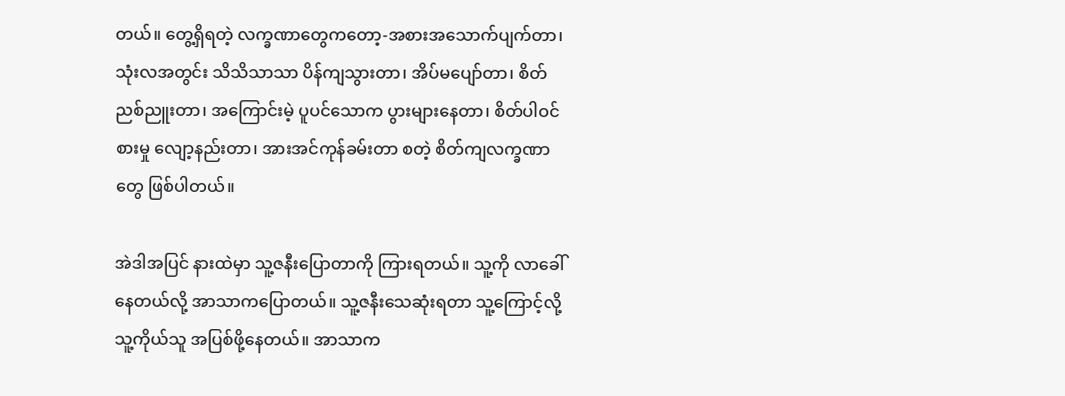တယ်။ တွေ့ရှိရတဲ့ လက္ခဏာတွေကတော့-အစားအသောက်ပျက်တာ၊ သုံးလအတွင်း သိသိသာသာ ပိန်ကျသွားတာ၊ အိပ်မပျော်တာ၊ စိတ်ညစ်ညူးတာ၊ အကြောင်းမဲ့ ပူပင်သောက ပွားများနေတာ၊ စိတ်ပါဝင်စားမှု လျော့နည်းတာ၊ အားအင်ကုန်ခမ်းတာ စတဲ့ စိတ်ကျလက္ခဏာတွေ ဖြစ်ပါတယ်။

အဲဒါအပြင် နားထဲမှာ သူ့ဇနီးပြောတာကို ကြားရတယ်။ သူ့ကို လာခေါ်နေတယ်လို့ အာသာကပြောတယ်။ သူ့ဇနီးသေဆုံးရတာ သူ့ကြောင့်လို့ သူ့ကိုယ်သူ အပြစ်ဖို့နေတယ်။ အာသာက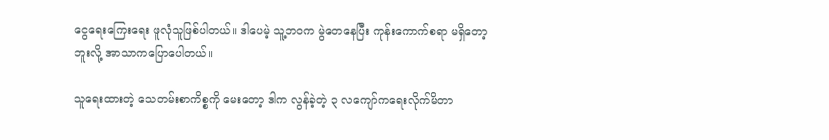ငွေရေးကြေးရေး ဖူလုံသူဖြစ်ပါတယ်။ ဒါပေမဲ့ သူ့ဘဝက မွဲတေနေပြီး ကုန်းကောက်စရာ မရှိတော့ဘူးလို့ အာသာကပြောပေါတယ်။

သူရေးထားတဲ့ သေတမ်းစာကိစ္စကို မေးတော့ ဒါက လွန်ခဲ့တဲ့ ၃ လကျော်ကရေးလိုက်မိတာ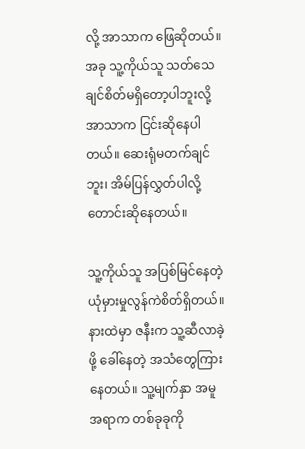လို့ အာသာက ဖြေဆိုတယ်။ အခု သူ့ကိုယ်သူ သတ်သေချင်စိတ်မရှိတော့ပါဘူးလို့ အာသာက ငြင်းဆိုနေပါတယ်။ ဆေးရုံမတက်ချင်ဘူး၊ အိမ်ပြန်လွှတ်ပါလို့ တောင်းဆိုနေတယ်။

သူ့ကိုယ်သူ အပြစ်မြင်နေတဲ့ ယုံမှားမှုလွန်ကဲစိတ်ရှိတယ်။ နားထဲမှာ ဇနီးက သူ့ဆီလာခဲ့ဖို့ ခေါ်နေတဲ့ အသံတွေကြားနေတယ်။ သူ့မျက်နှာ အမူအရာက တစ်ခုခုကို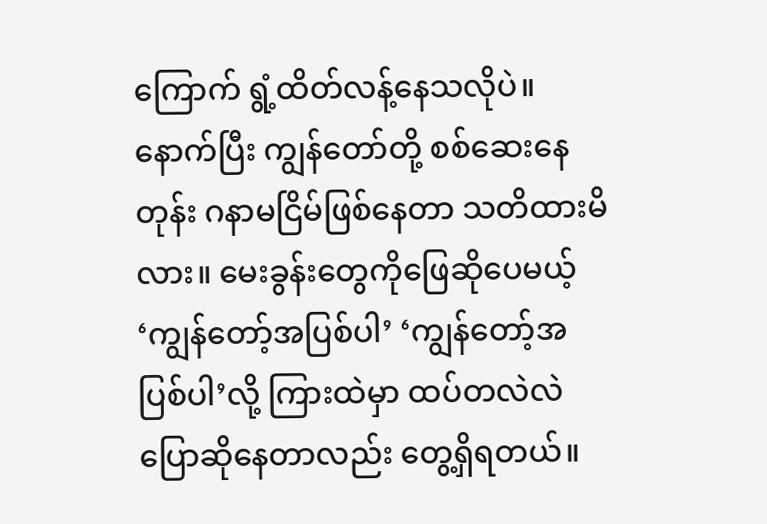ကြောက် ရွံ့ထိတ်လန့်နေသလိုပဲ။ နောက်ပြီး ကျွန်တော်တို့ စစ်ဆေးနေတုန်း ဂနာမငြိမ်ဖြစ်နေတာ သတိထားမိလား။ မေးခွန်းတွေကိုဖြေဆိုပေမယ့် ‘ကျွန်တော့်အပြစ်ပါ’ ‘ကျွန်တော့်အပြစ်ပါ’လို့ ကြားထဲမှာ ထပ်တလဲလဲ ပြောဆိုနေတာလည်း တွေ့ရှိရတယ်။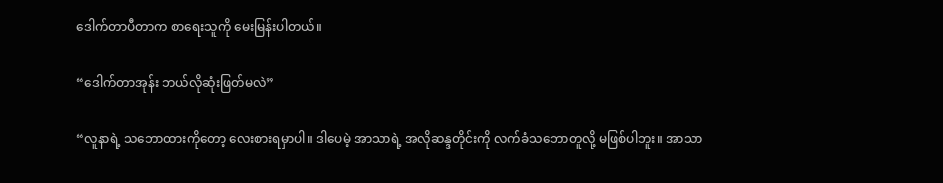ဒေါက်တာပီတာက စာရေးသူကို မေးမြန်းပါတယ်။

“ဒေါက်တာအုန်း ဘယ်လိုဆုံးဖြတ်မလဲ”

“လူနာရဲ့ သဘောထားကိုတော့ လေးစားရမှာပါ။ ဒါပေမဲ့ အာသာရဲ့ အလိုဆန္ဒတိုင်းကို လက်ခံသဘောတူလို့ မဖြစ်ပါဘူး။ အာသာ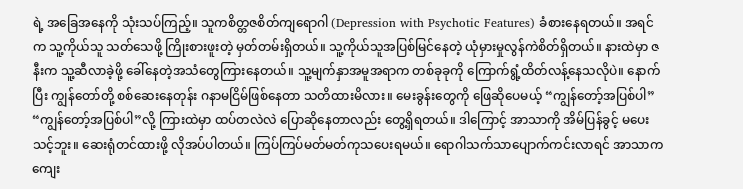ရဲ့ အခြေအနေကို သုံးသပ်ကြည့်။ သူကစိတ္တဇစိတ်ကျရောဂါ (Depression with Psychotic Features) ခံစားနေရတယ်။ အရင်က သူ့ကိုယ်သူ သတ်သေဖို့ ကြိုးစားဖူးတဲ့ မှတ်တမ်းရှိတယ်။ သူ့ကိုယ်သူအပြစ်မြင်နေတဲ့ ယုံမှားမှုလွန်ကဲစိတ်ရှိတယ်။ နားထဲမှာ ဇနီးက သူ့ဆီလာခဲ့ဖို့ ခေါ်နေတဲ့အသံတွေကြားနေတယ်။ သူ့မျက်နှာအမူအရာက တစ်ခုခုကို ကြောက်ရွံ့ထိတ်လန့်နေသလိုပဲ။ နောက်ပြီး ကျွန်တော်တို့ စစ်ဆေးနေတုန်း ဂနာမငြိမ်ဖြစ်နေတာ သတိထားမိလား။ မေးခွန်းတွေကို ဖြေဆိုပေမယ့် “ကျွန်တော့်အပြစ်ပါ” “ကျွန်တော့်အပြစ်ပါ”လို့ ကြားထဲမှာ ထပ်တလဲလဲ ပြောဆိုနေတာလည်း တွေ့ရှိရတယ်။ ဒါကြောင့် အာသာကို အိမ်ပြန်ခွင့် မပေးသင့်ဘူး။ ဆေးရုံတင်ထားဖို့ လိုအပ်ပါတယ်။ ကြပ်ကြပ်မတ်မတ်ကုသပေးရမယ်။ ရောဂါသက်သာပျောက်ကင်းလာရင် အာသာက ကျေး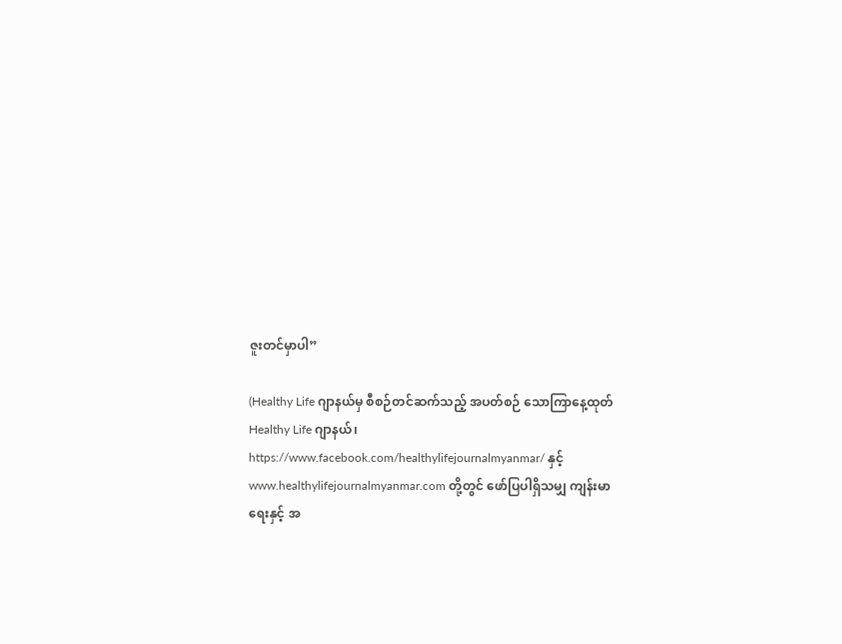ဇူးတင်မှာပါ”

(Healthy Life ဂျာနယ်မှ စီစဉ်တင်ဆက်သည့် အပတ်စဉ် သောကြာနေ့ထုတ် Healthy Life ဂျာနယ်၊ https://www.facebook.com/healthylifejournalmyanmar/ နှင့် www.healthylifejournalmyanmar.com တို့တွင် ဖော်ပြပါရှိသမျှ ကျန်းမာရေးနှင့် အ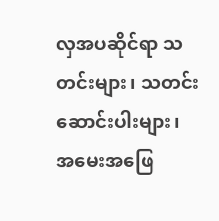လှအပဆိုင်ရာ သတင်းများ၊ သတင်းဆောင်းပါးများ၊ အမေးအဖြေ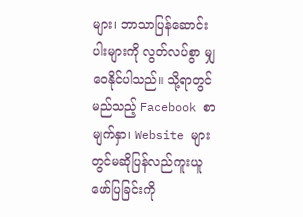များ၊ ဘာသာပြန်ဆောင်းပါးများကို လွတ်လပ်စွာ မျှဝေနိုင်ပါသည်။ သို့ရာတွင် မည်သည့် Facebook စာမျက်နှာ၊ Website များတွင်မဆိုပြန်လည်ကူးယူဖော်ပြခြင်းကို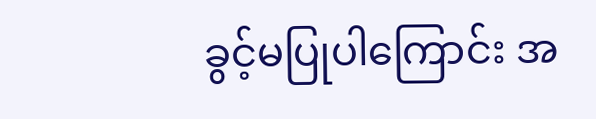ခွင့်မပြုပါကြောင်း အ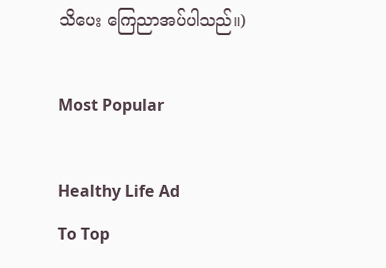သိပေး ကြေညာအပ်ပါသည်။)

Most Popular

Healthy Life Ad
To Top